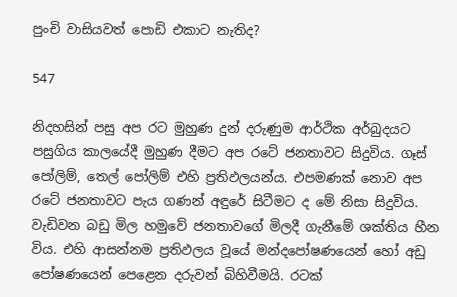පුංචි වාසියවත් පොඩි එකාට නැතිද?

547

නිදහසින් පසු අප රට මුහුණ දුන් දරුණුම ආර්ථික අර්බුදයට පසුගිය කාලයේදී මුහුණ දීමට අප රටේ ජනතාවට සිදුවිය. ගෑස් පෝලිම්, තෙල් පෝලිම් එහි ප්‍රතිඵලයන්ය. එපමණක් නොව අප රටේ ජනතාවට පැය ගණන් අඳුරේ සිටීමට ද මේ නිසා සිදුවිය. වැඩිවන බඩු මිල හමුවේ ජනතාවගේ මිලදී ගැනීමේ ශක්තිය හීන විය. එහි ආසන්නම ප්‍රතිඵලය වූයේ මන්දපෝෂණයෙන් හෝ අඩු පෝෂණයෙන් පෙළෙන දරුවන් බිහිවීමයි. රටක්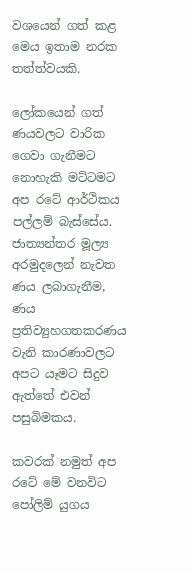වශයෙන් ගත් කළ මෙය ඉතාම නරක තත්ත්වයකි.

ලෝකයෙන් ගත් ණයවලට වාරික ගෙවා ගැනීමට නොහැකි මට්ටමට අප රටේ ආර්ථිකය පල්ලම් බැස්සේය. ජාත්‍යන්තර මූල්‍ය අරමුදලෙන් නැවත ණය ලබාගැනීම, ණය ප්‍රතිව්‍යුහගතකරණය වැනි කාරණාවලට අපට යෑමට සිදුව ඇත්තේ එවන් පසුබිමකය.

කවරක් නමුත් අප රටේ මේ වනවිට පෝලිම් යුගය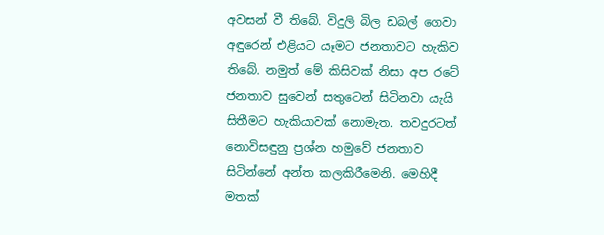අවසන් වී තිබේ. විදුලි බිල ඩබල් ගෙවා අඳුරෙන් එළියට යෑමට ජනතාවට හැකිව තිබේ. නමුත් මේ කිසිවක් නිසා අප රටේ ජනතාව සුවෙන් සතුටෙන් සිටිනවා යැයි සිතීමට හැකියාවක් නොමැත. තවදුරටත් නොවිසඳුනු ප්‍රශ්න හමුවේ ජනතාව සිටින්නේ අන්ත කලකිරීමෙනි. මෙහිදී මතක්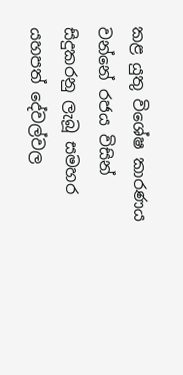කළ යුතු විශේෂ කාරණය වන්නේ රජය විසින් සිදුකරනු ලැබූ සමහර යහපත් දේවල්වල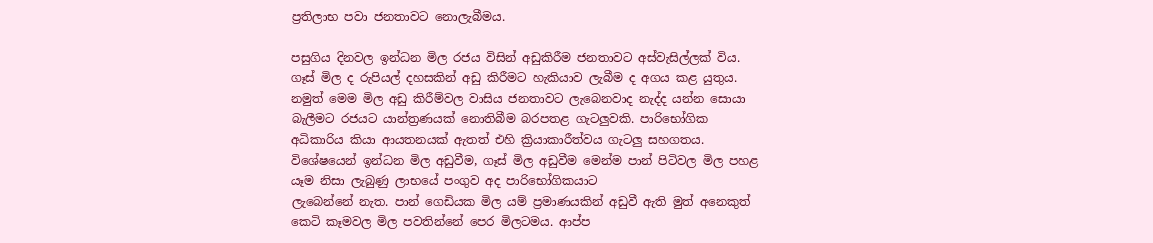ප්‍රතිලාභ පවා ජනතාවට නොලැබීමය.

පසුගිය දිනවල ඉන්ධන මිල රජය විසින් අඩුකිරීම ජනතාවට අස්වැසිල්ලක් විය. ගෑස් මිල ද රුපියල් දහසකින් අඩු කිරීමට හැකියාව ලැබීම ද අගය කළ යුතුය. නමුත් මෙම මිල අඩු කිරීම්වල වාසිය ජනතාවට ලැබෙනවාද නැද්ද යන්න සොයා බැලීමට රජයට යාන්ත්‍රණයක් නොතිබීම බරපතළ ගැටලුවකි. පාරිභෝගික අධිකාරිය කියා ආයතනයක් ඇතත් එහි ක්‍රියාකාරීත්වය ගැටලු සහගතය. විශේෂයෙන් ඉන්ධන මිල අඩුවීම, ගෑස් මිල අඩුවීම මෙන්ම පාන් පිටිවල මිල පහළ යෑම නිසා ලැබුණු ලාභයේ පංගුව අද පාරිභෝගිකයාට
ලැබෙන්නේ නැත. පාන් ගෙඩියක මිල යම් ප්‍රමාණයකින් අඩුවී ඇති මුත් අනෙකුත් කෙටි කෑමවල මිල පවතින්නේ පෙර මිලටමය. ආප්ප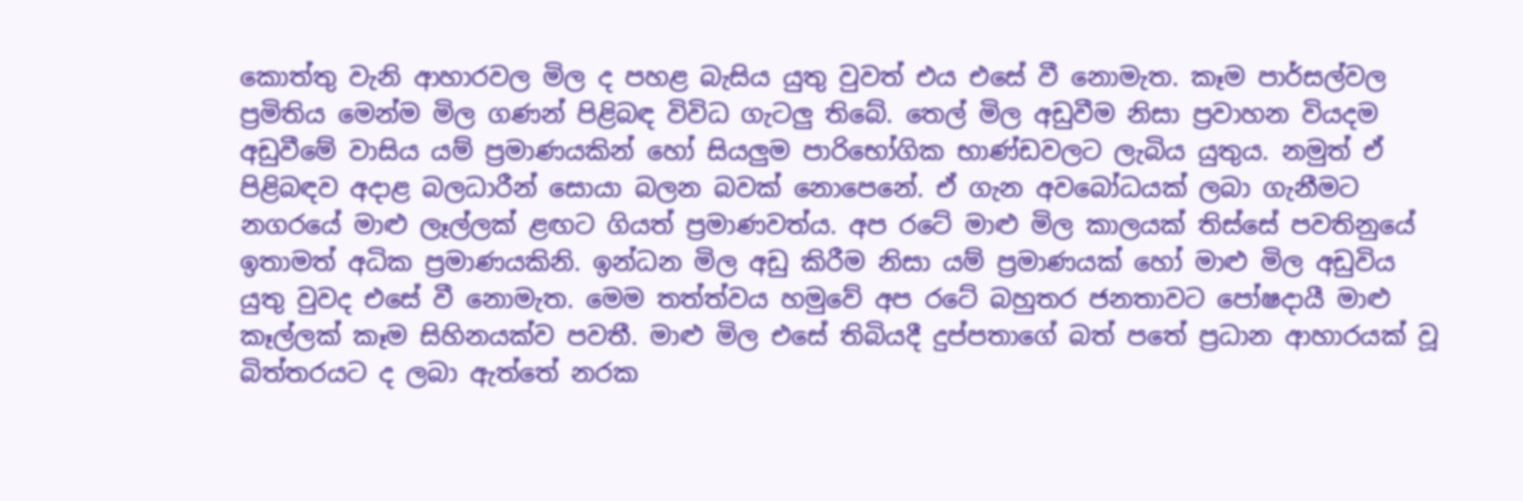කොත්තු වැනි ආහාරවල මිල ද පහළ බැසිය යුතු වුවත් එය එසේ වී නොමැත. කෑම පාර්සල්වල ප්‍රමිතිය මෙන්ම මිල ගණන් පිළිබඳ විවිධ ගැටලු තිබේ. තෙල් මිල අඩුවීම නිසා ප්‍රවාහන වියදම අඩුවීමේ වාසිය යම් ප්‍රමාණයකින් හෝ සියලුම පාරිභෝගික භාණ්ඩවලට ලැබිය යුතුය. නමුත් ඒ පිළිබඳව අදාළ බලධාරීන් සොයා බලන බවක් නොපෙනේ. ඒ ගැන අවබෝධයක් ලබා ගැනීමට නගරයේ මාළු ලෑල්ලක් ළඟට ගියත් ප්‍රමාණවත්ය. අප රටේ මාළු මිල කාලයක් තිස්සේ පවතිනුයේ ඉතාමත් අධික ප්‍රමාණයකිනි. ඉන්ධන මිල අඩු කිරීම නිසා යම් ප්‍රමාණයක් හෝ මාළු මිල අඩුවිය යුතු වුවද එසේ වී නොමැත. මෙම තත්ත්වය හමුවේ අප රටේ බහුතර ජනතාවට පෝෂදායී මාළු කෑල්ලක් කෑම සිහිනයක්ව පවතී. මාළු මිල එසේ තිබියදී දුප්පතාගේ බත් පතේ ප්‍රධාන ආහාරයක් වූ බිත්තරයට ද ලබා ඇත්තේ නරක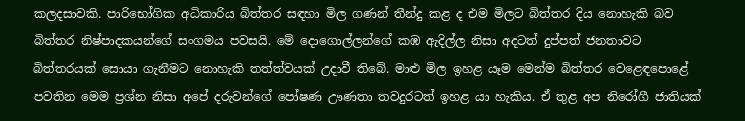කලදසාවකි. පාරිභෝගික අධිකාරිය බිත්තර සඳහා මිල ගණන් තීන්දු කළ ද එම මිලට බිත්තර දිය නොහැකි බව බිත්තර නිෂ්පාදකයන්ගේ සංගමය පවසයි. මේ දොගොල්ලන්ගේ කඹ ඇදිල්ල නිසා අදටත් දුප්පත් ජනතාවට බිත්තරයක් සොයා ගැනීමට නොහැකි තත්ත්වයක් උදාවී තිබේ. මාළු මිල ඉහළ යෑම මෙන්ම බිත්තර වෙළෙඳපොළේ පවතින මෙම ප්‍රශ්න නිසා අපේ දරුවන්ගේ පෝෂණ ඌණතා තවදුරටත් ඉහළ යා හැකිය. ඒ තුළ අප නිරෝගී ජාතියක්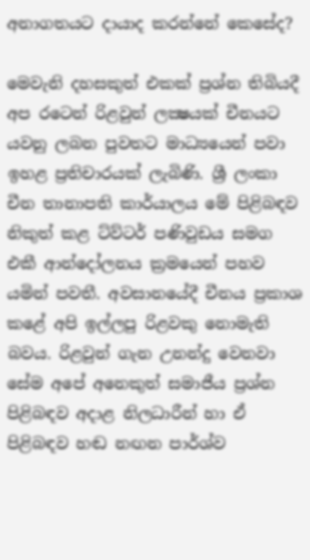අනාගතයට දායාද කරන්නේ කෙසේද?

මෙවැනි දහසකුත් එකක් ප්‍රශ්න තිබියදී අප රටෙන් රිළවුන් ලක්‍ෂයක් චීනයට යවනු ලබන පුවතට මාධ්‍යයෙන් පවා ඉහළ ප්‍රතිචාරයක් ලැබිණි. ශ්‍රී ලංකා චීන තානාපති කාර්යාලය මේ පිළිබඳව නිකුත් කළ ට්ව්ටර් පණිවුඩය සමග එකී ආන්දෝලනය ක්‍රමයෙන් පහව යමින් පවතී. අවසානයේදී චීනය ප්‍රකාශ කළේ අපි ඉල්ලපු රිළවකු නොමැති බවය. රිළවුන් ගැන උනන්දු වෙනවා සේම අපේ අනෙකුත් සමාජීය ප්‍රශ්න පිළිබඳව අදාළ නිලධාරීන් හා ඒ පිළිබඳව හඬ නඟන පාර්ශ්ව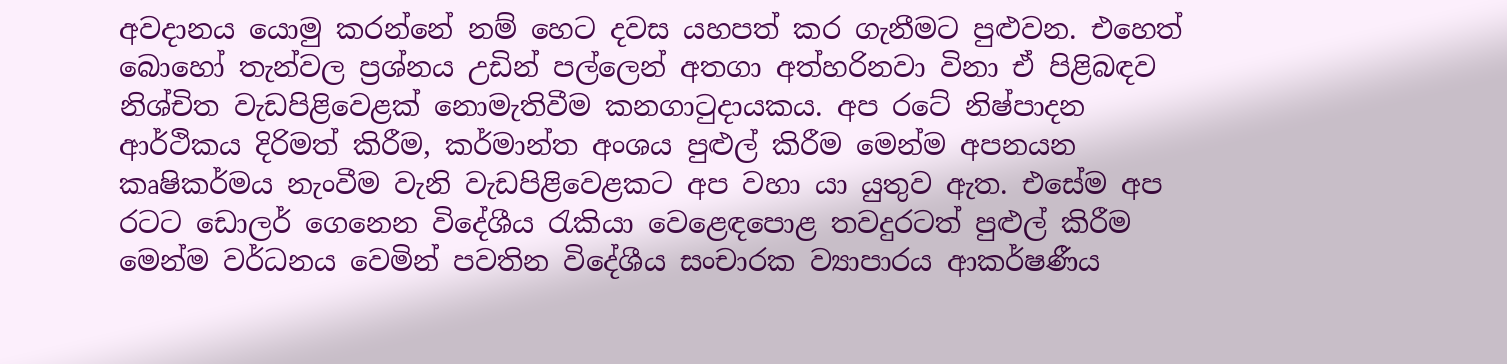අවදානය යොමු කරන්නේ නම් හෙට දවස යහපත් කර ගැනීමට පුළුවන. එහෙත් බොහෝ තැන්වල ප්‍රශ්නය උඩින් පල්ලෙන් අතගා අත්හරිනවා විනා ඒ පිළිබඳව නිශ්චිත වැඩපිළිවෙළක් නොමැතිවීම කනගාටුදායකය. අප රටේ නිෂ්පාදන ආර්ථිකය දිරිමත් කිරීම, කර්මාන්ත අංශය පුළුල් කිරීම මෙන්ම අපනයන කෘෂිකර්මය නැංවීම වැනි වැඩපිළිවෙළකට අප වහා යා යුතුව ඇත. එසේම අප රටට ඩොලර් ගෙනෙන විදේශීය රැකියා වෙළෙඳපොළ තවදුරටත් පුළුල් කිරීම මෙන්ම වර්ධනය වෙමින් පවතින විදේශීය සංචාරක ව්‍යාපාරය ආකර්ෂණීය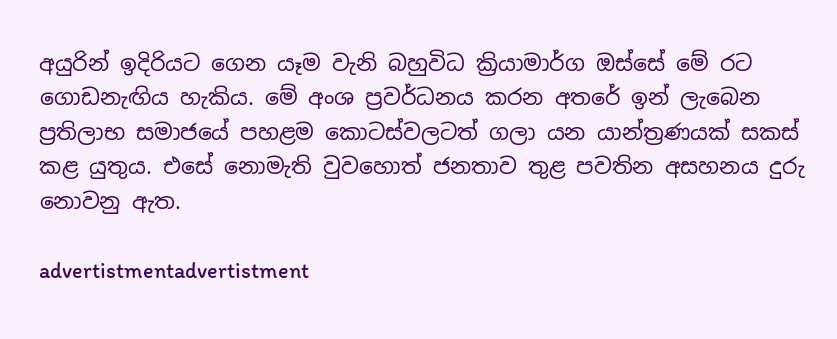අයුරින් ඉදිරියට ගෙන යෑම වැනි බහුවිධ ක්‍රියාමාර්ග ඔස්සේ මේ රට ගොඩනැඟිය හැකිය. මේ අංශ ප්‍රවර්ධනය කරන අතරේ ඉන් ලැබෙන ප්‍රතිලාභ සමාජයේ පහළම කොටස්වලටත් ගලා යන යාන්ත්‍රණයක් සකස් කළ යුතුය. එසේ නොමැති වුවහොත් ජනතාව තුළ පවතින අසහනය දුරු නොවනු ඇත.

advertistmentadvertistment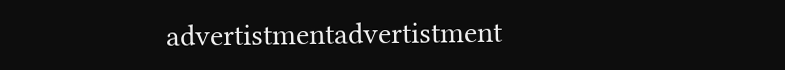advertistmentadvertistment